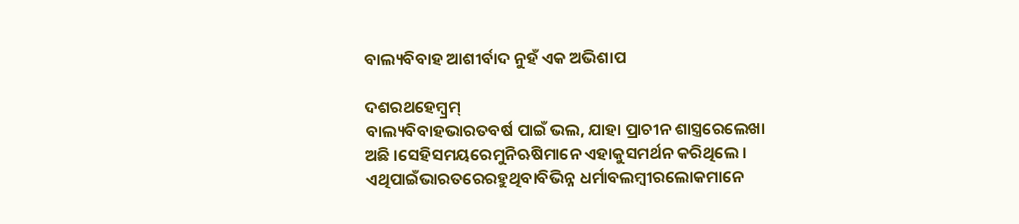ବାଲ୍ୟବିବାହ ଆଶୀର୍ବାଦ ନୁହଁ ଏକ ଅଭିଶାପ

ଦଶରଥହେମ୍ବ୍ରମ୍‌
ବାଲ୍ୟବିବାହଭାରତବର୍ଷ ପାଇଁ ଭଲ, ଯାହା ପ୍ରାଚୀନ ଶାସ୍ତ୍ରରେଲେଖା ଅଛି ।ସେହିସମୟରେମୁନିଋଷିମାନେ ଏହାକୁସମର୍ଥନ କରିଥିଲେ । ଏଥିପାଇଁଭାରତରେରହୁଥିବାବିଭିନ୍ନ ଧର୍ମାବଲମ୍ବୀରଲୋକମାନେ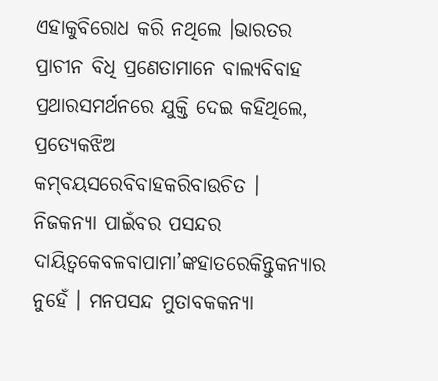ଏହାକୁବିରୋଧ କରି ନଥିଲେ ।ଭାରତର ପ୍ରାଚୀନ ବିଧି ପ୍ରଣେତାମାନେ ବାଲ୍ୟବିବାହ ପ୍ରଥାରସମର୍ଥନରେ ଯୁକ୍ତି ଦେଇ କହିଥିଲେ, ପ୍ରତ୍ୟେକଝିଅ କମ୍‌ବୟସରେବିବାହକରିବାଉଚିତ । ନିଜକନ୍ୟା ପାଇଁବର ପସନ୍ଦର ଦାୟିତ୍ୱକେବଳବାପାମା’ଙ୍କହାତରେକିନ୍ତୁକନ୍ୟାର ନୁହେଁ । ମନପସନ୍ଦ ମୁତାବକକନ୍ୟା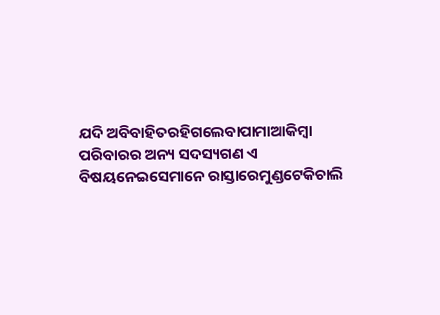ଯଦି ଅବିବାହିତରହିଗଲେବାପାମାଆକିମ୍ବା ପରିବାରର ଅନ୍ୟ ସଦସ୍ୟଗଣ ଏ ବିଷୟନେଇସେମାନେ ରାସ୍ତାରେମୁଣ୍ଡଟେକିଚାଲି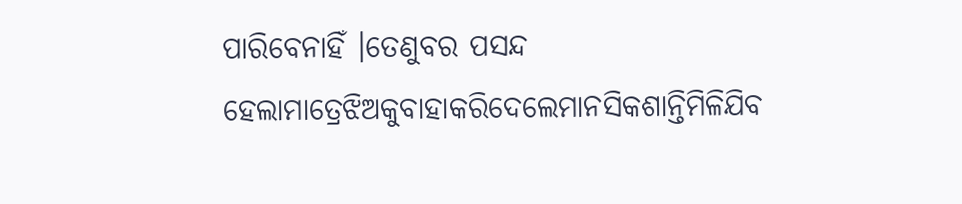ପାରିବେନାହିଁ ।ତେଣୁବର ପସନ୍ଦ ହେଲାମାତ୍ରେଝିଅକୁବାହାକରିଦେଲେମାନସିକଶାନ୍ତିମିଳିଯିବ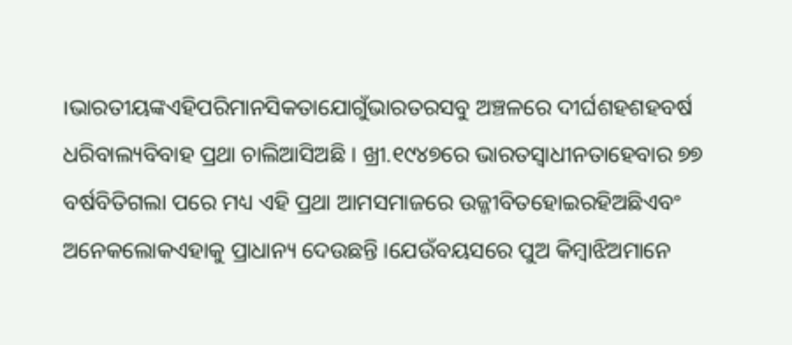।ଭାରତୀୟଙ୍କଏହିପରିମାନସିକତାଯୋଗୁଁଭାରତରସବୁ ଅଞ୍ଚଳରେ ଦୀର୍ଘଶହଶହବର୍ଷ ଧରିବାଲ୍ୟବିବାହ ପ୍ରଥା ଚାଲିଆସିଅଛି । ଖ୍ରୀ.୧୯୪୭ରେ ଭାରତସ୍ୱାଧୀନତାହେବାର ୭୭ ବର୍ଷବିତିଗଲା ପରେ ମଧ୍ୟ ଏହି ପ୍ରଥା ଆମସମାଜରେ ଉଜ୍ଜୀବିତହୋଇରହିଅଛିଏବଂ ଅନେକଲୋକଏହାକୁ ପ୍ରାଧାନ୍ୟ ଦେଉଛନ୍ତି ।ଯେଉଁବୟସରେ ପୁଅ କିମ୍ବାଝିଅମାନେ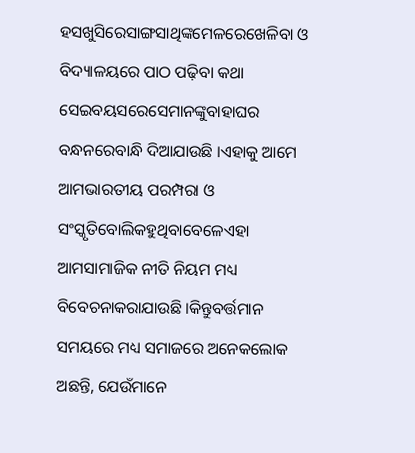ହସଖୁସିରେସାଙ୍ଗସାଥିଙ୍କମେଳରେଖେଳିବା ଓ ବିଦ୍ୟାଳୟରେ ପାଠ ପଢ଼ିବା କଥା ସେଇବୟସରେସେମାନଙ୍କୁବାହାଘର ବନ୍ଧନରେବାନ୍ଧି ଦିଆଯାଉଛି ।ଏହାକୁ ଆମେ ଆମଭାରତୀୟ ପରମ୍ପରା ଓ ସଂସ୍କୃତିବୋଲିକହୁଥିବାବେଳେଏହା ଆମସାମାଜିକ ନୀତି ନିୟମ ମଧ୍ୟ ବିବେଚନାକରାଯାଉଛି ।କିନ୍ତୁବର୍ତ୍ତମାନ ସମୟରେ ମଧ୍ୟ ସମାଜରେ ଅନେକଲୋକ ଅଛନ୍ତି, ଯେଉଁମାନେ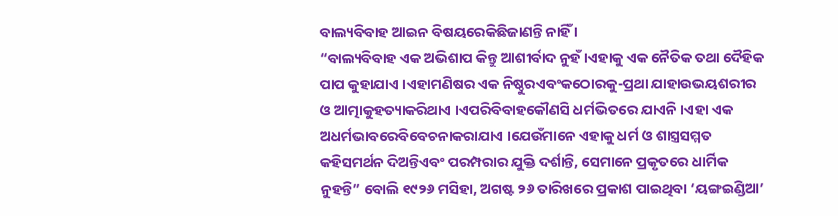ବାଲ୍ୟବିବାହ ଆଇନ ବିଷୟରେକିଛିଜାଣନ୍ତି ନାହିଁ ।
“ବାଲ୍ୟବିବାହ ଏକ ଅଭିଶାପ କିନ୍ତୁ ଆଶୀର୍ବାଦ ନୁହଁ ।ଏହାକୁ ଏକ ନୈତିକ ତଥା ଦୈହିକ ପାପ କୁହାଯାଏ ।ଏହାମଣିଷର ଏକ ନିଷ୍ଠୁରଏବଂକଠୋରକୁ-ପ୍ରଥା ଯାହାଉଭୟଶରୀର ଓ ଆତ୍ମାକୁହତ୍ୟାକରିଥାଏ ।ଏପରିବିବାହକୌଣସି ଧର୍ମଭିତରେ ଯାଏନି ।ଏହା ଏକ ଅଧର୍ମଭାବରେବିବେଚନାକରାଯାଏ ।ଯେଉଁମାନେ ଏହାକୁ ଧର୍ମ ଓ ଶାସ୍ତ୍ରସମ୍ମତ କହିସମର୍ଥନ ଦିଅନ୍ତିଏବଂ ପରମ୍ପରାର ଯୁକ୍ତି ଦର୍ଶାନ୍ତି, ସେମାନେ ପ୍ରକୃତରେ ଧାର୍ମିକ ନୁହନ୍ତି” ବୋଲି ୧୯୨୬ ମସିହା, ଅଗଷ୍ଟ ୨୬ ତାରିଖରେ ପ୍ରକାଶ ପାଇଥିବା ‘ୟଙ୍ଗଇଣ୍ଡିଆ’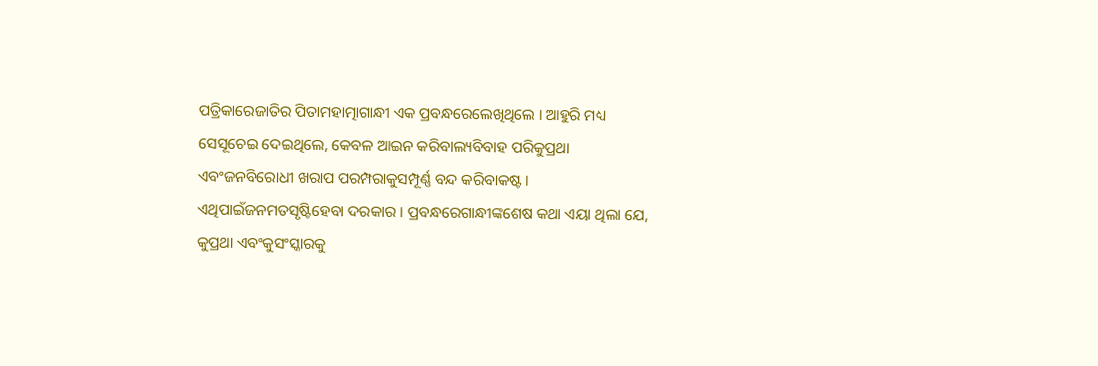ପତ୍ରିକାରେଜାତିର ପିତାମହାତ୍ମାଗାନ୍ଧୀ ଏକ ପ୍ରବନ୍ଧରେଲେଖିଥିଲେ । ଆହୁରି ମଧ୍ୟ ସେସୂଚେଇ ଦେଇଥିଲେ, କେବଳ ଆଇନ କରିବାଲ୍ୟବିବାହ ପରିକୁପ୍ରଥା ଏବଂଜନବିରୋଧୀ ଖରାପ ପରମ୍ପରାକୁସମ୍ପୂର୍ଣ୍ଣ ବନ୍ଦ କରିବାକଷ୍ଟ । ଏଥିପାଇଁଜନମତସୃଷ୍ଟିହେବା ଦରକାର । ପ୍ରବନ୍ଧରେଗାନ୍ଧୀଙ୍କଶେଷ କଥା ଏୟା ଥିଲା ଯେ, କୁପ୍ରଥା ଏବଂକୁସଂସ୍କାରକୁ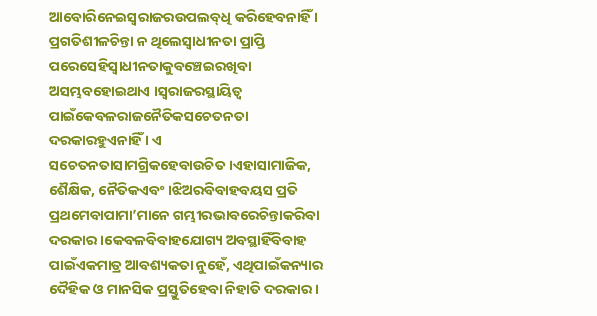ଆବୋରିନେଇସ୍ୱରାଜରଉପଲବ୍‌ଧି କରିହେବନାହିଁ । ପ୍ରଗତିଶୀଳଚିନ୍ତା ନ ଥିଲେସ୍ୱାଧୀନତା ପ୍ରାପ୍ତି ପରେସେହିସ୍ୱାଧୀନତାକୁବଞ୍ଚେଇରଖିବା ଅସମ୍ଭବହୋଇଥାଏ ।ସ୍ୱରାଜରସ୍ଥାୟିତ୍ୱ ପାଇଁକେବଳରାଜନୈତିକସଚେତନତା ଦରକାରହୁଏନାହିଁ । ଏ ସଚେତନତାସାମଗ୍ରିକହେବାଉଚିତ ।ଏହାସାମାଜିକ, ଶୈକ୍ଷିକ, ନୈତିକଏବଂ ।ଝିଅରବିବାହବୟସ ପ୍ରତି ପ୍ରଥମେବାପାମା’ମାନେ ଗମ୍ଭୀରଭାବରେଚିନ୍ତାକରିବା ଦରକାର ।କେବଳବିବାହଯୋଗ୍ୟ ଅବସ୍ଥାହିଁବିବାହ ପାଇଁଏକମାତ୍ର ଆବଶ୍ୟକତା ନୁହେଁ, ଏଥିପାଇଁକନ୍ୟାର ଦୈହିକ ଓ ମାନସିକ ପ୍ରସ୍ତୁତିହେବା ନିହାତି ଦରକାର ।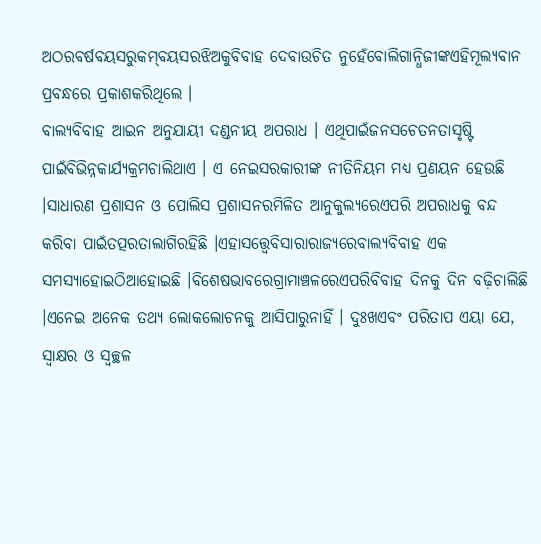ଅଠରବର୍ଷବୟସରୁକମ୍‌ବୟସରଝିଅକୁବିବାହ ଦେବାଉଚିତ ନୁହେଁବୋଲିଗାନ୍ଧିଜୀଙ୍କଏହିମୂଲ୍ୟବାନ ପ୍ରବନ୍ଧରେ ପ୍ରକାଶକରିଥିଲେ ।
ବାଲ୍ୟବିବାହ ଆଇନ ଅନୁଯାୟୀ ଦଣ୍ଡନୀୟ ଅପରାଧ । ଏଥିପାଇଁଜନସଚେତନତାସୃଷ୍ଟି ପାଇଁବିଭିନ୍ନକାର୍ଯ୍ୟକ୍ରମଚାଲିଥାଏ । ଏ ନେଇସରକାରୀଙ୍କ ନୀତିନିୟମ ମଧ୍ୟ ପ୍ରଣୟନ ହେଉଛି ।ସାଧାରଣ ପ୍ରଶାସନ ଓ ପୋଲିସ ପ୍ରଶାସନରମିଳିତ ଆନୁକୁଲ୍ୟରେଏପରି ଅପରାଧକୁ ବନ୍ଦ କରିବା ପାଇଁତତ୍ପରତାଲାଗିରହିଛି ।ଏହାସତ୍ତ୍ୱେବିସାରାରାଜ୍ୟରେବାଲ୍ୟବିବାହ ଏକ ସମସ୍ୟାହୋଇଠିଆହୋଇଛି ।ବିଶେଷଭାବରେଗ୍ରାମାଞ୍ଚଳରେଏପରିବିବାହ ଦିନକୁ ଦିନ ବଢ଼ିଚାଲିଛି ।ଏନେଇ ଅନେକ ତଥ୍ୟ ଲୋକଲୋଚନକୁ ଆସିପାରୁନାହିଁ । ଦୁଃଖଏବଂ ପରିତାପ ଏୟା ଯେ, ସ୍ୱାକ୍ଷର ଓ ସ୍ୱଚ୍ଛଳ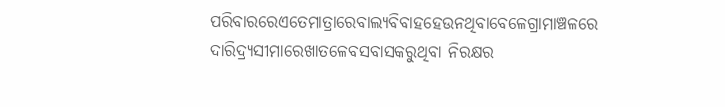ପରିବାରରେଏତେମାତ୍ରାରେବାଲ୍ୟବିବାହହେଉନଥିବାବେଳେଗ୍ରାମାଞ୍ଚଳରେ ଦାରିଦ୍ର‌୍ୟସୀମାରେଖାତଳେବସବାସକରୁଥିବା ନିରକ୍ଷର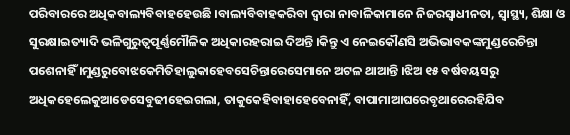ପରିବାରରେ ଅଧିକବାଲ୍ୟବିବାହହେଉଛି ।ବାଲ୍ୟବିବାହକରିବା ଦ୍ୱାରା ନାବାଳିକାମାନେ ନିଜରସ୍ୱାଧୀନତା, ସ୍ୱାସ୍ଥ୍ୟ, ଶିକ୍ଷା ଓ ସୁରକ୍ଷାଇତ୍ୟାଦି ଭଳିଗୁରୁତ୍ୱପୂର୍ଣ୍ଣମୌଳିକ ଅଧିକାରହରାଇ ଦିଅନ୍ତି ।କିନ୍ତୁ ଏ ନେଇକୌଣସି ଅଭିଭାବକଙ୍କମୁଣ୍ଡରେଚିନ୍ତା ପଶେନାହିଁ ।ମୁଣ୍ଡରୁବୋଝକେମିତିହାଲୁକାହେବସେଚିନ୍ତାରେସେମାନେ ଅଟଳ ଥାଆନ୍ତି ।ଝିଅ ୧୫ ବର୍ଷବୟସରୁ ଅଧିକହେଲେକୁଆଡେସେବୁଢୀହେଇଗଲା, ତାକୁକେହିବାହାହେବେନାହିଁ, ବାପାମାଆଘରେବୃଥାରେରହିଯିବ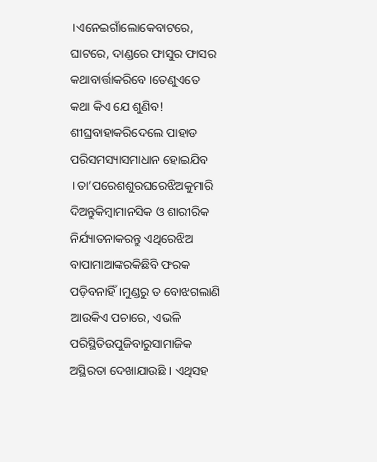।ଏନେଇଗାଁଲୋକେବାଟରେ, ଘାଟରେ, ଦାଣ୍ଡରେ ଫାସୁର ଫାସର କଥାବାର୍ତ୍ତାକରିବେ ।ତେଣୁଏତେ କଥା କିଏ ଯେ ଶୁଣିବ! ଶୀଘ୍ରବାହାକରିଦେଲେ ପାହାଡ ପରିସମସ୍ୟାସମାଧାନ ହୋଇଯିବ ।ତା’ପରେଶଶୁରଘରେଝିଅକୁମାରି ଦିଅନ୍ତୁକିମ୍ବାମାନସିକ ଓ ଶାରୀରିକ ନିର୍ଯ୍ୟାତନାକରନ୍ତୁ ଏଥିରେଝିଅ ବାପାମାଆଙ୍କରକିଛିବି ଫରକ ପଡ଼ିବନାହିଁ ।ମୁଣ୍ଡରୁ ତ ବୋଝଗଲାଣି ଆଉକିଏ ପଚାରେ, ଏଭଳି ପରିସ୍ଥିତିଉପୁଜିବାରୁସାମାଜିକ ଅସ୍ଥିରତା ଦେଖାଯାଉଛି । ଏଥିସହ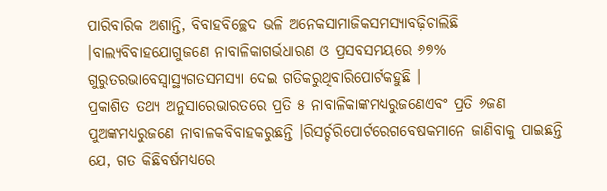ପାରିବାରିକ ଅଶାନ୍ତି, ବିବାହବିଚ୍ଛେଦ ଭଳି ଅନେକସାମାଜିକସମସ୍ୟାବଢ଼ିଚାଲିଛି ।ବାଲ୍ୟବିବାହଯୋଗୁଜଣେ ନାବାଳିକାଗର୍ଭଧାରଣ ଓ ପ୍ରସବସମୟରେ ୬୭% ଗୁରୁତରଭାବେସ୍ୱାସ୍ଥ୍ୟଗତସମସ୍ୟା ଦେଇ ଗତିକରୁଥିବାରିପୋର୍ଟକହୁଛି ।
ପ୍ରକାଶିତ ତଥ୍ୟ ଅନୁସାରେଭାରତରେ ପ୍ରତି ୫ ନାବାଳିକାଙ୍କମଧ୍ୟରୁଜଣେଏବଂ ପ୍ରତି ୬ଜଣ ପୁଅଙ୍କମଧ୍ୟରୁଜଣେ ନାବାଳକବିବାହକରୁଛନ୍ତି ।ରିସର୍ଚ୍ଚରିପୋର୍ଟରେଗବେଷକମାନେ ଜାଣିବାକୁ ପାଇଛନ୍ତି ଯେ, ଗତ କିଛିବର୍ଷମଧ୍ୟରେ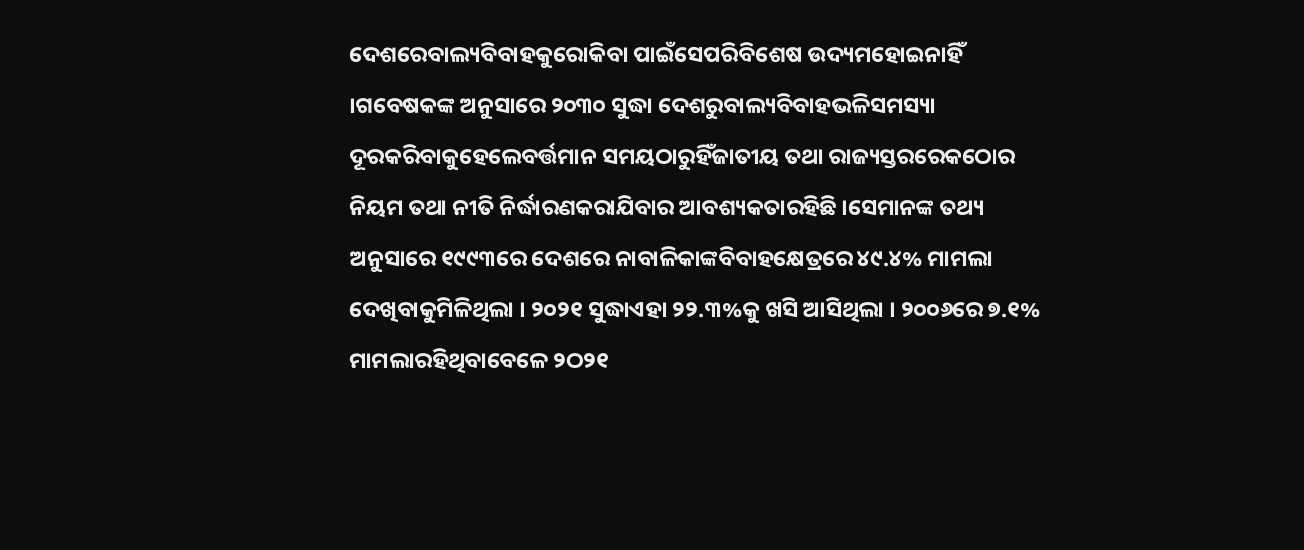ଦେଶରେବାଲ୍ୟବିବାହକୁରୋକିବା ପାଇଁସେପରିବିଶେଷ ଉଦ୍ୟମହୋଇନାହିଁ ।ଗବେଷକଙ୍କ ଅନୁସାରେ ୨୦୩୦ ସୁଦ୍ଧା ଦେଶରୁବାଲ୍ୟବିବାହଭଳିସମସ୍ୟା ଦୂରକରିବାକୁହେଲେବର୍ତ୍ତମାନ ସମୟଠାରୁହିଁଜାତୀୟ ତଥା ରାଜ୍ୟସ୍ତରରେକଠୋର ନିୟମ ତଥା ନୀତି ନିର୍ଦ୍ଧାରଣକରାଯିବାର ଆବଶ୍ୟକତାରହିଛି ।ସେମାନଙ୍କ ତଥ୍ୟ ଅନୁସାରେ ୧୯୯୩ରେ ଦେଶରେ ନାବାଳିକାଙ୍କବିବାହକ୍ଷେତ୍ରରେ ୪୯.୪% ମାମଲା ଦେଖିବାକୁମିଳିଥିଲା । ୨୦୨୧ ସୁଦ୍ଧାଏହା ୨୨.୩%କୁ ଖସି ଆସିଥିଲା । ୨୦୦୬ରେ ୭.୧% ମାମଲାରହିଥିବାବେଳେ ୨ଠ୨୧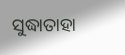ସୁଦ୍ଧାତାହା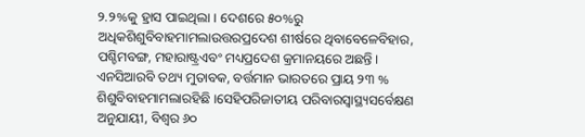୨.୨%କୁ ହ୍ରାସ ପାଇଥିଲା । ଦେଶରେ ୫୦%ରୁ ଅଧିକଶିଶୁବିବାହମାମଲାଉତ୍ତରପ୍ରଦେଶ ଶୀର୍ଷରେ ଥିବାବେଳେବିହାର, ପଶ୍ଚିମବଙ୍ଗ, ମହାରାଷ୍ଟ୍ରଏବଂ ମଧ୍ୟପ୍ରଦେଶ କ୍ରମାନୟରେ ଅଛନ୍ତି । ଏନସିଆରବି ତଥ୍ୟ ମୁତାବକ, ବର୍ତ୍ତମାନ ଭାରତରେ ପ୍ରାୟ ୨୩ % ଶିଶୁବିବାହମାମଲାରହିଛି ।ସେହିପରିଜାତୀୟ ପରିବାରସ୍ୱାସ୍ଥ୍ୟସର୍ବେକ୍ଷଣ ଅନୁଯାୟୀ, ବିଶ୍ୱର ୬୦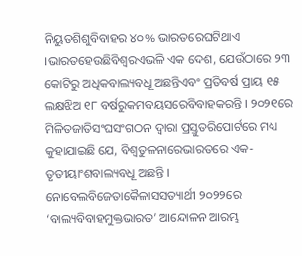ନିୟୁତଶିଶୁବିବାହର ୪୦% ଭାରତରେଘଟିଥାଏ ।ଭାରତହେଉଛିବିଶ୍ୱରଏଭଳି ଏକ ଦେଶ, ଯେଉଁଠାରେ ୨୩ କୋଟିରୁ ଅଧିକବାଲ୍ୟବଧୂ ଅଛନ୍ତିଏବଂ ପ୍ରତିବର୍ଷ ପ୍ରାୟ ୧୫ ଲକ୍ଷଝିଅ ୧୮ ବର୍ଷରୁକମବୟସରେବିବାହକରନ୍ତି । ୨୦୨୧ରେ ମିଳିତଜାତିସଂଘସଂଗଠନ ଦ୍ୱାରା ପ୍ରସ୍ତୁତରିପୋର୍ଟରେ ମଧ୍ୟ କୁହାଯାଇଛି ଯେ, ବିଶ୍ୱତୁଳନାରେଭାରତରେ ଏକ-ତୃତୀୟାଂଶବାଲ୍ୟବଧୂ ଅଛନ୍ତି ।
ନୋବେଲବିଜେତାକୈଳାସସତ୍ୟାର୍ଥୀ ୨୦୨୨ରେ ‘ବାଲ୍ୟବିବାହମୁକ୍ତଭାରତ’ ଆନ୍ଦୋଳନ ଆରମ୍ଭ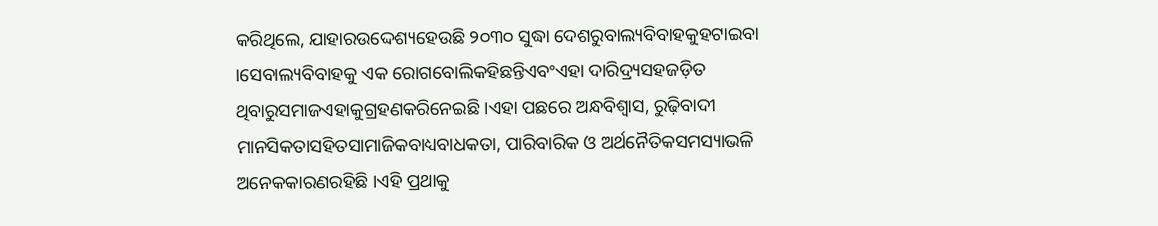କରିଥିଲେ, ଯାହାରଉଦ୍ଦେଶ୍ୟହେଉଛି ୨୦୩୦ ସୁଦ୍ଧା ଦେଶରୁବାଲ୍ୟବିବାହକୁହଟାଇବା ।ସେବାଲ୍ୟବିବାହକୁ ଏକ ରୋଗବୋଲିକହିଛନ୍ତିଏବଂଏହା ଦାରିଦ୍ର‌୍ୟସହଜଡ଼ିତ ଥିବାରୁସମାଜଏହାକୁଗ୍ରହଣକରିନେଇଛି ।ଏହା ପଛରେ ଅନ୍ଧବିଶ୍ୱାସ, ରୁଢ଼ିବାଦୀ ମାନସିକତାସହିତସାମାଜିକବାଧ୍ୟବାଧକତା, ପାରିବାରିକ ଓ ଅର୍ଥନୈତିକସମସ୍ୟାଭଳି ଅନେକକାରଣରହିଛି ।ଏହି ପ୍ରଥାକୁ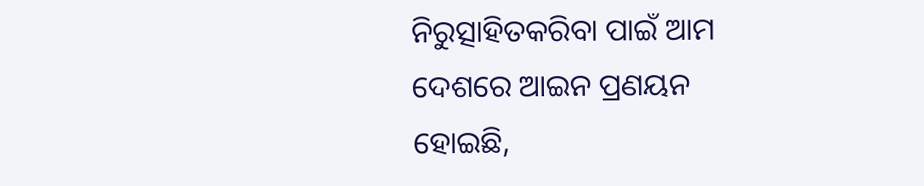ନିରୁତ୍ସାହିତକରିବା ପାଇଁ ଆମ ଦେଶରେ ଆଇନ ପ୍ରଣୟନ ହୋଇଛି,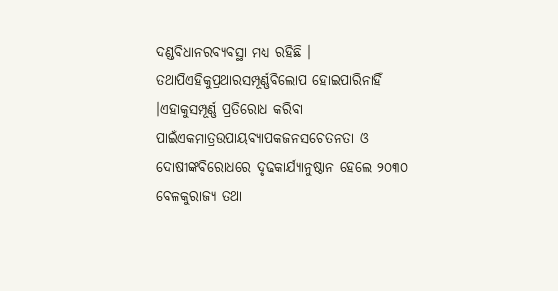ଦଣ୍ଡବିଧାନରବ୍ୟବସ୍ଥା ମଧ୍ୟ ରହିଛି । ତଥାପିଏହିକୁପ୍ରଥାରସମ୍ପୂର୍ଣ୍ଣବିଲୋପ ହୋଇପାରିନାହିଁ ।ଏହାକୁସମ୍ପୂର୍ଣ୍ଣ ପ୍ରତିରୋଧ କରିବା ପାଇଁଏକମାତ୍ରଉପାୟବ୍ୟାପକଜନସଚେତନତା ଓ ଦୋଷୀଙ୍କବିରୋଧରେ ଦୃଢକାର୍ଯ୍ୟାନୁଷ୍ଠାନ ହେଲେ ୨୦୩୦ ବେଳକୁରାଜ୍ୟ ତଥା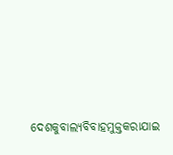ଦେଶକୁବାଲ୍ୟବିବାହମୁକ୍ତକରାଯାଇ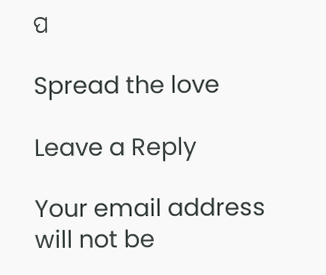ପ

Spread the love

Leave a Reply

Your email address will not be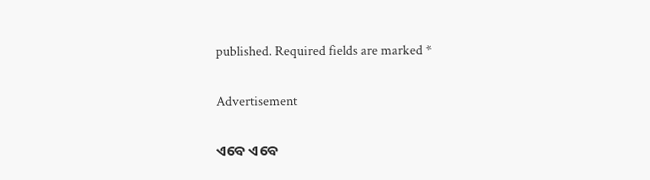published. Required fields are marked *

Advertisement

ଏବେ ଏବେ